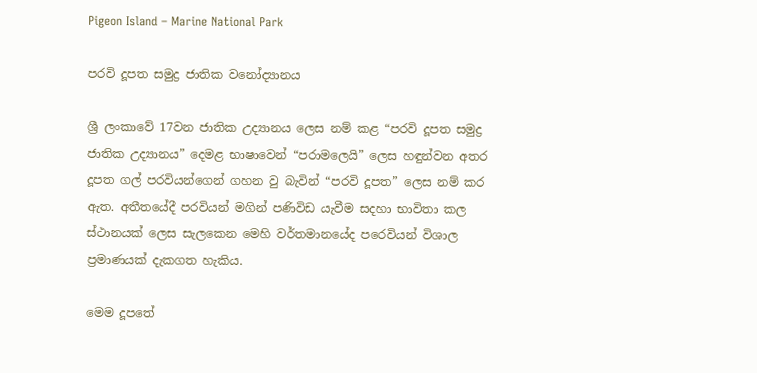Pigeon Island – Marine National Park

පරවි දූපත සමුද්‍ර ජාතික වනෝද්‍යානය

ශ්‍රී ලංකාවේ 17වන ජාතික උද්‍යානය ලෙස නම් කළ “පරවි දූපත සමුද්‍ර ජාතික උද්‍යානය” දෙමළ භාෂාවෙන් “පරාමලෙයි” ලෙස හඳුන්වන අතර දූපත ගල් පරවියන්ගෙන් ගහන වු බැවින් “පරවි දූපත” ලෙස නම් කර ඇත. අතීතයේදී පරවියන් මගින් පණිවිඩ යැවීම සදහා භාවිතා කල ස්ථානයක් ලෙස සැලකෙන මෙහි වර්තමානයේද පරෙවියන් විශාල ප්‍රමාණයක් දැකගත හැකිය.

මෙම දූපතේ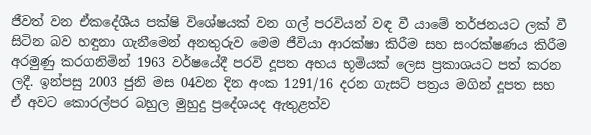ජීවත් වන ඒකදේශීය පක්ෂි විශේෂයක් වන ගල් පරවියන් වඳ වී යාමේ තර්ජනයට ලක් වී සිටින බව හඳුනා ගැනීමෙන් අනතුරුව මෙම ජීවියා ආරක්ෂා කිරීම සහ සංරක්ෂණය කිරීම අරමුණු කරගනිමින් 1963 වර්ෂයේදී පරවි දූපත අභය භූමියක් ලෙස ප්‍රකාශයට පත් කරන ලදී. ඉන්පසු 2003 ජුනි මස 04වන දින අංක 1291/16 දරන ගැසට් පත්‍රය මගින් දූපත සහ ඒ අවට කොරල්පර බහුල මුහුදු ප්‍රදේශයද ඇතුළත්ව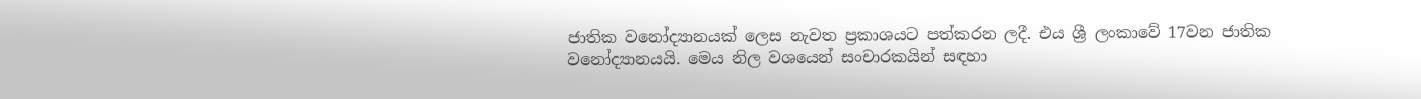ජාතික වනෝද්‍යානයක් ලෙස නැවත ප්‍රකාශයට පත්කරන ලදී. එය ශ්‍රී ලංකාවේ 17වන ජාතික වනෝද්‍යානයයි. මෙය නිල වශයෙන් සංචාරකයින් සඳහා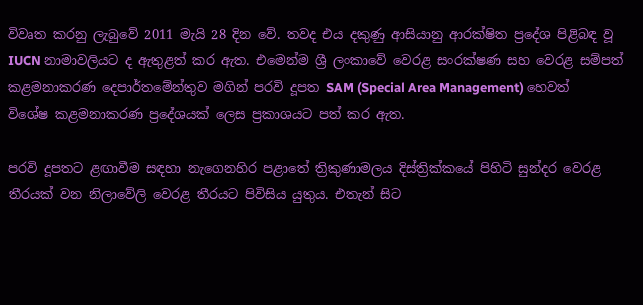විවෘත කරනු ලැබුවේ 2011 මැයි 28 දින වේ. තවද එය දකුණු ආසියානු ආරක්ෂිත ප්‍රදේශ පිළිබඳ වූ IUCN නාමාවලියට ද ඇතුළත් කර ඇත. එමෙන්ම ශ්‍රී ලංකාවේ වෙරළ සංරක්ෂණ සහ වෙරළ සම්පත් කළමනාකරණ දෙපාර්තමේන්තුව මගින් පරවි දූපත SAM (Special Area Management) හෙවත් විශේෂ කළමනාකරණ ප්‍රදේශයක් ලෙස ප්‍රකාශයට පත් කර ඇත.

පරවි දූපතට ළඟාවීම සඳහා නැගෙනහිර පළාතේ ත්‍රිකුණාමලය දිස්ත්‍රික්කයේ පිහිටි සුන්දර වෙරළ තීරයක් වන නිලාවේලි වෙරළ තීරයට පිවිසිය යුතුය. එතැන් සිට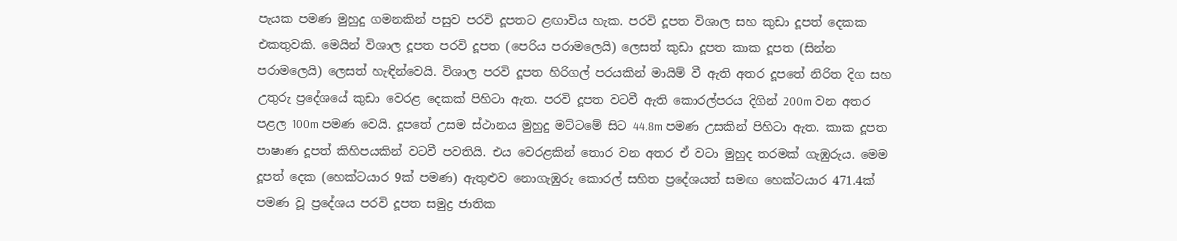පැයක පමණ මුහුදු ගමනකින් පසුව පරවි දූපතට ළඟාවිය හැක. පරවි දූපත විශාල සහ කුඩා දූපත් දෙකක එකතුවකි. මෙයින් විශාල දූපත පරවි දූපත (පෙරිය පරාමලෙයි) ලෙසත් කුඩා දූපත කාක දූපත (සින්න පරාමලෙයි) ලෙසත් හැඳින්වෙයි. විශාල පරවි දූපත හිරිගල් පරයකින් මායිම් වී ඇති අතර දූපතේ නිරිත දිග සහ උතුරු ප්‍රදේශයේ කුඩා වෙරළ දෙකක් පිහිටා ඇත. පරවි දූපත වටවී ඇති කොරල්පරය දිගින් 200m වන අතර පළල 100m පමණ වෙයි. දූපතේ උසම ස්ථානය මුහුදු මට්ටමේ සිට 44.8m පමණ උසකින් පිහිටා ඇත. කාක දූපත පාෂාණ දූපත් කිහිපයකින් වටවී පවතියි. එය වෙරළකින් තොර වන අතර ඒ වටා මුහුද තරමක් ගැඹුරුය. මෙම දූපත් දෙක (හෙක්ටයාර 9ක් පමණ) ඇතුළුව නොගැඹුරු කොරල් සහිත ප්‍රදේශයත් සමඟ හෙක්ටයාර 471.4ක් පමණ වූ ප්‍රදේශය පරවි දූපත සමුද්‍ර ජාතික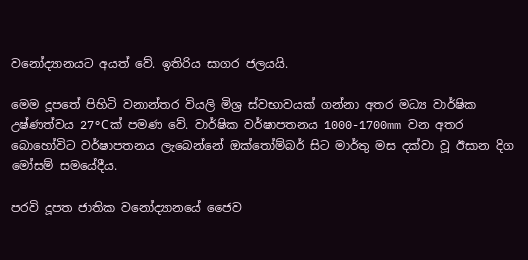වනෝද්‍යානයට අයත් වේ. ඉතිරිය සාගර ජලයයි.

මෙම දූපතේ පිහිටි වනාන්තර වියලි මිශ්‍ර ස්වභාවයක් ගන්නා අතර මධ්‍ය වාර්ෂික උෂ්ණත්වය 27°Cක් පමණ වේ. වාර්ෂික වර්ෂාපතනය 1000-1700mm වන අතර බොහෝවිට වර්ෂාපතනය ලැබෙන්නේ ඔක්තෝම්බර් සිට මාර්තු මස දක්වා වූ ඊසාන දිග මෝසම් සමයේදීය.

පරවි දූපත ජාතික වනෝද්‍යානයේ ජෛව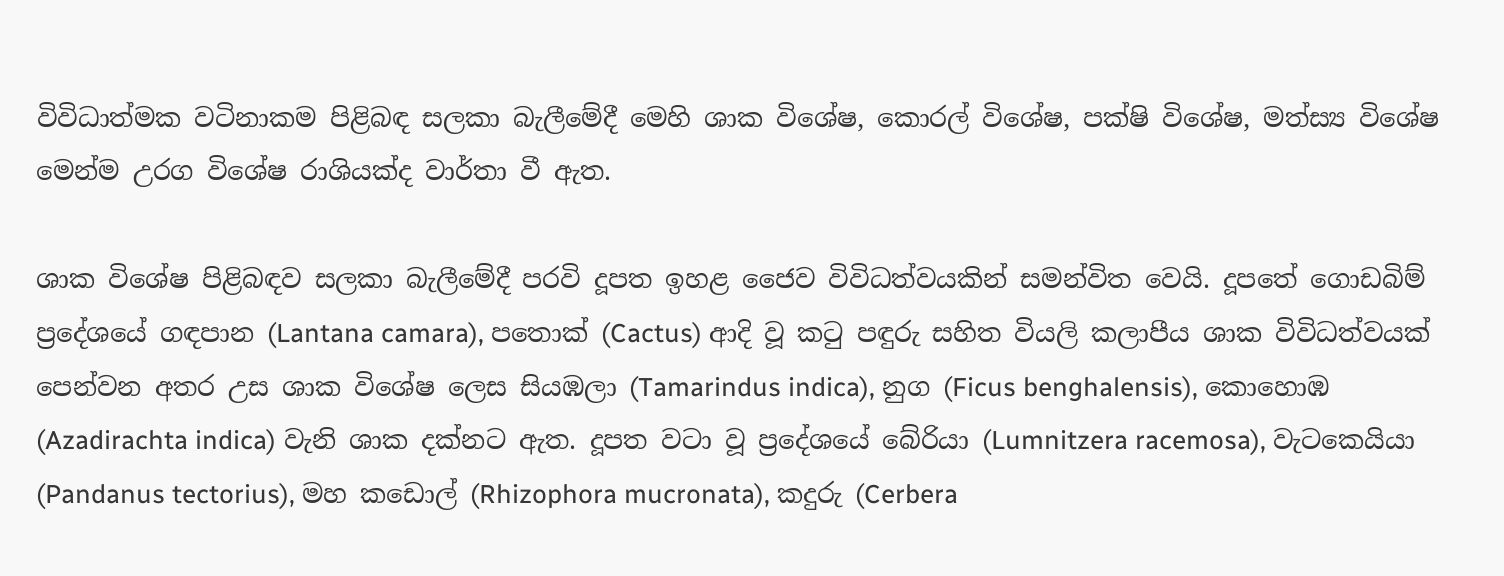විවිධාත්මක වටිනාකම පිළිබඳ සලකා බැලීමේදී මෙහි ශාක විශේෂ, කොරල් විශේෂ, පක්ෂි විශේෂ, මත්ස්‍ය විශේෂ මෙන්ම උරග විශේෂ රාශියක්ද වාර්තා වී ඇත.

ශාක විශේෂ පිළිබඳව සලකා බැලීමේදී පරවි දූපත ඉහළ ජෛව විවිධත්වයකින් සමන්විත වෙයි. දූපතේ ගොඩබිම් ප්‍රදේශයේ ගඳපාන (Lantana camara), පතොක් (Cactus) ආදි වූ කටු පඳුරු සහිත වියලි කලාපීය ශාක විවිධත්වයක් පෙන්වන අතර උස ශාක විශේෂ ලෙස සියඹලා (Tamarindus indica), නුග (Ficus benghalensis), කොහොඹ (Azadirachta indica) වැනි ශාක දක්නට ඇත. දූපත වටා වූ ප්‍රදේශයේ බේරියා (Lumnitzera racemosa), වැටකෙයියා (Pandanus tectorius), මහ කඩොල් (Rhizophora mucronata), කදුරු (Cerbera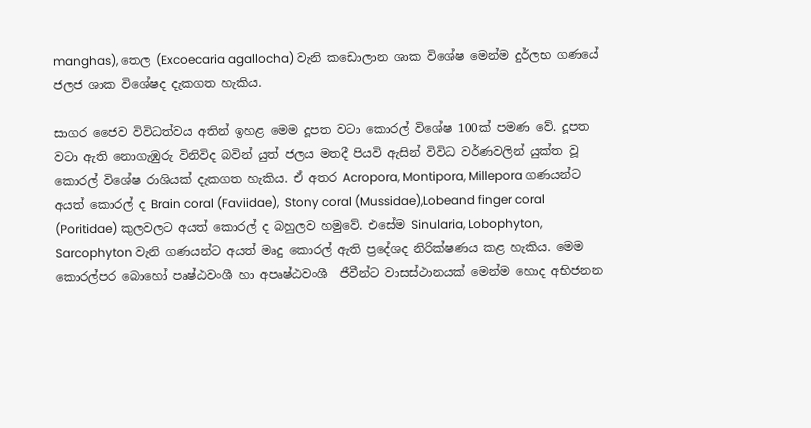manghas), තෙල (Excoecaria agallocha) වැනි කඩොලාන ශාක විශේෂ මෙන්ම දුර්ලභ ගණයේ ජලජ ශාක විශේෂද දැකගත හැකිය.

සාගර ජෛව විවිධත්වය අතින් ඉහළ මෙම දූපත වටා කොරල් විශේෂ 100ක් පමණ වේ. දූපත වටා ඇති නොගැඹුරු විනිවිද බවින් යුත් ජලය මතදී පියවි ඇසින් විවිධ වර්ණවලින් යුක්ත වූ කොරල් විශේෂ රාශියක් දැකගත හැකිය. ඒ අතර Acropora, Montipora, Millepora ගණයන්ට අයත් කොරල් ද Brain coral (Faviidae),  Stony coral (Mussidae),Lobeand finger coral (Poritidae) කුලවලට අයත් කොරල් ද බහුලව හමුවේ. එසේම Sinularia, Lobophyton, Sarcophyton වැනි ගණයන්ට අයත් මෘදු කොරල් ඇති ප්‍රදේශද නිරික්ෂණය කළ හැකිය. මෙම කොරල්පර බොහෝ පෘෂ්ඨවංශී හා අපෘෂ්ඨවංශී  ජීවීන්ට වාසස්ථානයක් මෙන්ම හොද අභිජනන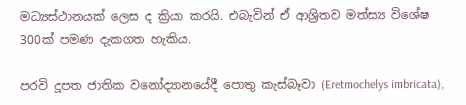මධ්‍යස්ථානයක් ලෙස ද ක්‍රියා කරයි. එබැවින් ඒ ආශ්‍රිතව මත්ස්‍ය විශේෂ 300ක් පමණ දැකගත හැකිය.

පරවි දූපත ජාතික වනෝද්‍යානයේදී පොතු කැස්බෑවා (Eretmochelys imbricata),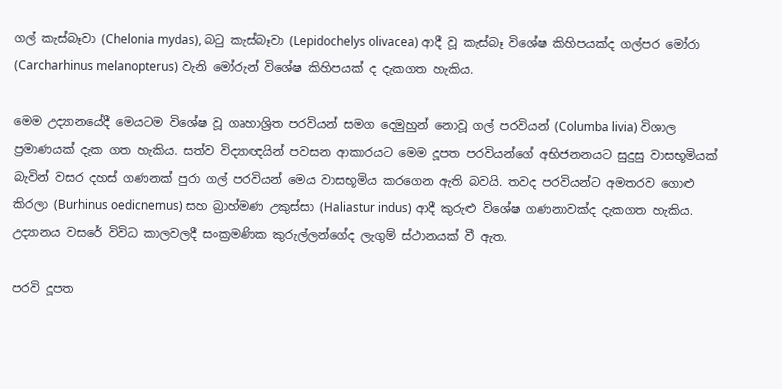ගල් කැස්බෑවා (Chelonia mydas), බටු කැස්බෑවා (Lepidochelys olivacea) ආදී වූ කැස්බෑ විශේෂ කිහිපයක්ද ගල්පර මෝරා (Carcharhinus melanopterus) වැනි මෝරුන් විශේෂ කිහිපයක් ද දැකගත හැකිය.

මෙම උද්‍යානයේදී මෙයටම විශේෂ වූ ගෘහාශ්‍රිත පරවියන් සමග දෙමුහුන් නොවූ ගල් පරවියන් (Columba livia) විශාල ප්‍රමාණයක් දැක ගත හැකිය. සත්ව විද්‍යාඥයින් පවසන ආකාරයට මෙම දූපත පරවියන්ගේ අභිජනනයට සුදුසු වාසභූමියක් බැවින් වසර දහස් ගණනක් පුරා ගල් පරවියන් මෙය වාසභූමිය කරගෙන ඇති බවයි. තවද පරවියන්ට අමතරව ගොළු කිරලා (Burhinus oedicnemus) සහ බ්‍රාහ්මණ උකුස්සා (Haliastur indus) ආදී කුරුළු විශේෂ ගණනාවක්ද දැකගත හැකිය. උද්‍යානය වසරේ විවිධ කාලවලදී සංක්‍රමණික කුරුල්ලන්ගේද ලැගුම් ස්ථානයක් වී ඇත.

පරවි දූපත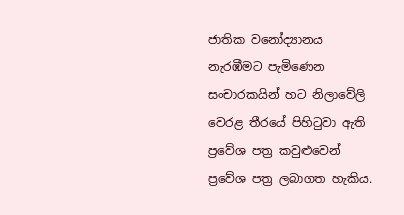ජාතික වනෝද්‍යානය නැරඹීමට පැමිණෙන සංචාරකයින් හට නිලාවේලි වෙරළ තීරයේ පිහිටුවා ඇති ප්‍රවේශ පත්‍ර කවුළුවෙන් ප්‍රවේශ පත්‍ර ලබාගත හැකිය.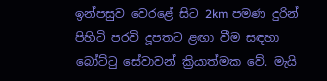ඉන්පසුව වෙරළේ සිට 2km පමණ දුරින් පිහිටි පරවි දූපතට ළඟා වීම සඳහා බෝට්ටු සේවාවන් ක්‍රියාත්මක වේ. මැයි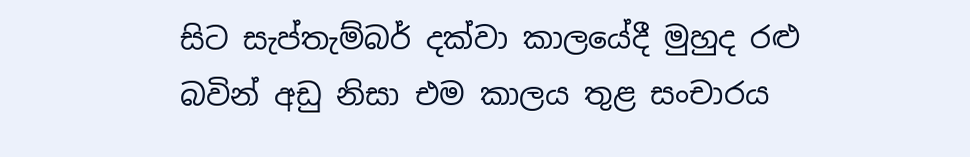සිට සැප්තැම්බර් දක්වා කාලයේදී මුහුද රළු බවින් අඩු නිසා එම කාලය තුළ සංචාරය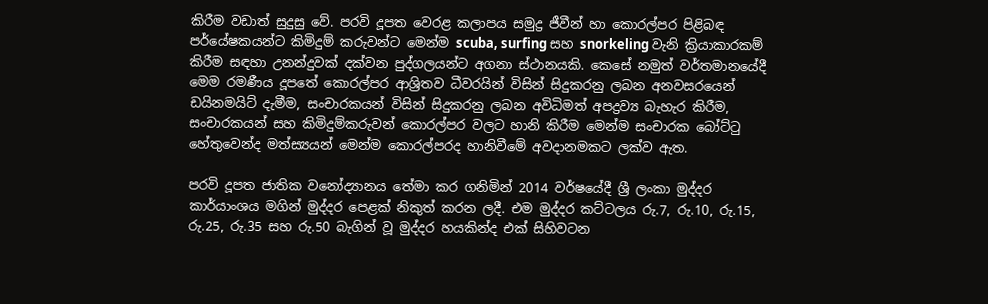කිරීම වඩාත් සුදුසු වේ. පරවි දූපත වෙරළ කලාපය සමුද්‍ර ජීවීන් හා කොරල්පර පිළිබඳ පර්යේෂකයන්ට කිමිදුම් කරුවන්ට මෙන්ම scuba, surfing සහ snorkeling වැනි ක්‍රියාකාරකම් කිරීම සඳහා උනන්දුවක් දක්වන පුද්ගලයන්ට අගනා ස්ථානයකි. කෙසේ නමුත් වර්තමානයේදී මෙම රමණීය දූපතේ කොරල්පර ආශ්‍රිතව ධීවරයින් විසින් සිදුකරනු ලබන අනවසරයෙන් ඩයිනමයිට් දැමීම, සංචාරකයන් විසින් සිදුකරනු ලබන අවිධිමත් අපද්‍රව්‍ය බැහැර කිරීම, සංචාරකයන් සහ කිමිදුම්කරුවන් කොරල්පර වලට හානි කිරීම මෙන්ම සංචාරක බෝට්ටු හේතුවෙන්ද මත්ස්‍යයන් මෙන්ම කොරල්පරද හානිවීමේ අවදානමකට ලක්ව ඇත.

පරවි දූපත ජාතික වනෝද්‍යානය තේමා කර ගනිමින් 2014 වර්ෂයේදී ශ්‍රී ලංකා මුද්දර කාර්යාංශය මගින් මුද්දර පෙළක් නිකුත් කරන ලදී. එම මුද්දර කට්ටලය රු.7, රු.10, රු.15, රු.25, රු.35 සහ රු.50 බැගින් වූ මුද්දර හයකින්ද එක් සිහිවටන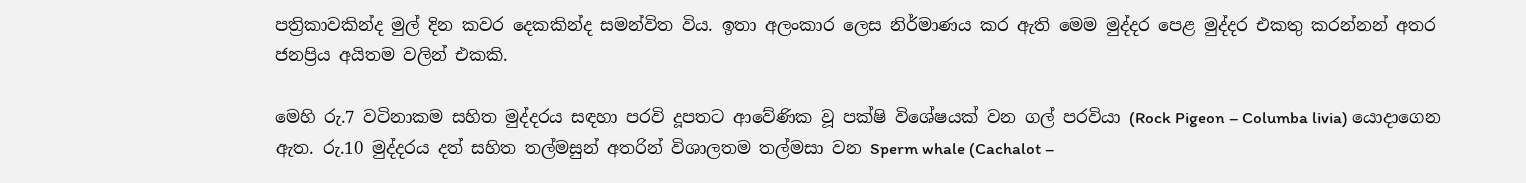පත්‍රිකාවකින්ද මුල් දින කවර දෙකකින්ද සමන්විත විය. ඉතා අලංකාර ලෙස නිර්මාණය කර ඇති මෙම මුද්දර පෙළ මුද්දර එකතු කරන්නන් අතර ජනප්‍රිය අයිතම වලින් එකකි.

මෙහි රු.7 වටිනාකම සහිත මුද්දරය සඳහා පරවි දූපතට ආවේණික වූ පක්ෂි විශේෂයක් වන ගල් පරවියා (Rock Pigeon – Columba livia) යොදාගෙන ඇත. රු.10 මුද්දරය දත් සහිත තල්මසුන් අතරින් විශාලතම තල්මසා වන Sperm whale (Cachalot –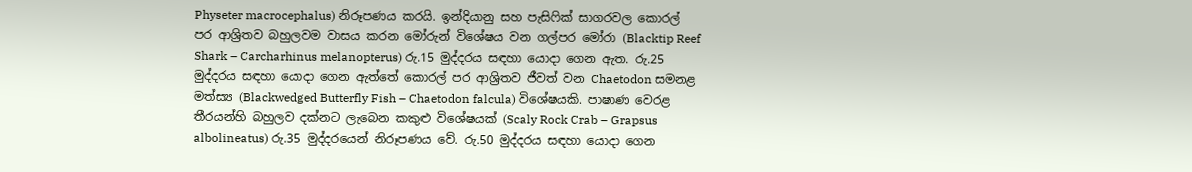Physeter macrocephalus) නිරූපණය කරයි. ඉන්දියානු සහ පැසිෆික් සාගරවල කොරල් පර ආශ්‍රිතව බහුලවම වාසය කරන මෝරුන් විශේෂය වන ගල්පර මෝරා (Blacktip Reef Shark – Carcharhinus melanopterus) රු.15 මුද්දරය සඳහා යොදා ගෙන ඇත. රු.25 මුද්දරය සඳහා යොදා ගෙන ඇත්තේ කොරල් පර ආශ්‍රිතව ජීවත් වන Chaetodon සමනළ මත්ස්‍ය (Blackwedged Butterfly Fish – Chaetodon falcula) විශේෂයකි. පාෂාණ වෙරළ තීරයන්හි බහුලව දක්නට ලැබෙන කකුළු විශේෂයක් (Scaly Rock Crab – Grapsus albolineatus) රු.35 මුද්දරයෙන් නිරූපණය වේ. රු.50 මුද්දරය සඳහා යොදා ගෙන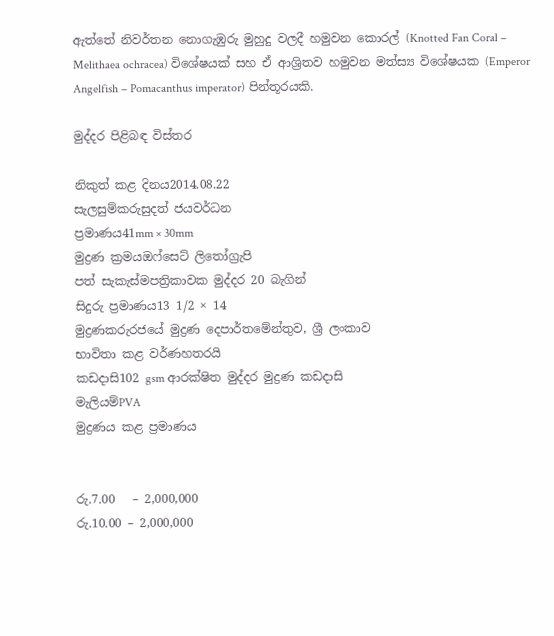ඇත්තේ නිවර්තන නොගැඹුරු මුහුදු වලදී හමුවන කොරල් (Knotted Fan Coral – Melithaea ochracea) විශේෂයක් සහ ඒ ආශ්‍රිතව හමුවන මත්ස්‍ය විශේෂයක (Emperor Angelfish – Pomacanthus imperator) පින්තූරයකි.

මුද්දර පිළිබඳ විස්තර

නිකුත් කළ දිනය2014.08.22
සැලසුම්කරුසුදත් ජයවර්ධන
ප්‍රමාණය41mm × 30mm
මුද්‍රණ ක්‍රමයඔෆ්සෙට් ලිතෝග්‍රැපි
පත් සැකැස්මපත්‍රිකාවක මුද්දර 20 බැගින්
සිදුරු ප්‍රමාණය13 1/2 × 14
මුද්‍රණකරුරජයේ මුද්‍රණ දෙපාර්තමේන්තුව, ශ්‍රී ලංකාව
භාවිතා කළ වර්ණහතරයි
කඩදාසි102 gsm ආරක්ෂිත මුද්දර මුද්‍රණ කඩදාසි
මැලියම්PVA
මුද්‍රණය කළ ප්‍රමාණය


රු.7.00   – 2,000,000
රු.10.00 – 2,000,000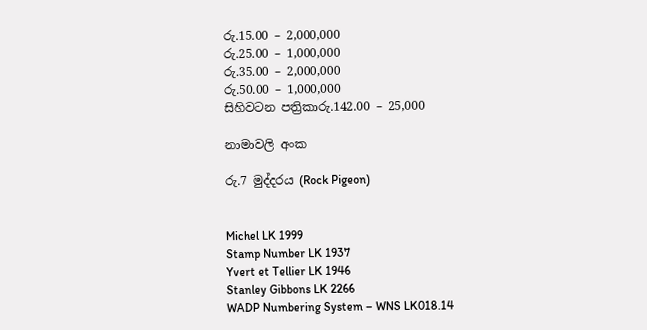රු.15.00 – 2,000,000
රු.25.00 – 1,000,000
රු.35.00 – 2,000,000
රු.50.00 – 1,000,000
සිහිවටන පත්‍රිකාරු.142.00 – 25,000

නාමාවලි අංක

රු.7 මුද්දරය (Rock Pigeon)


Michel LK 1999
Stamp Number LK 1937
Yvert et Tellier LK 1946
Stanley Gibbons LK 2266
WADP Numbering System – WNS LK018.14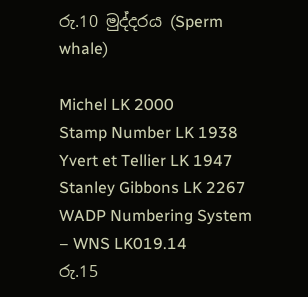රු.10 මුද්දරය (Sperm whale)

Michel LK 2000
Stamp Number LK 1938
Yvert et Tellier LK 1947
Stanley Gibbons LK 2267
WADP Numbering System – WNS LK019.14
රු.15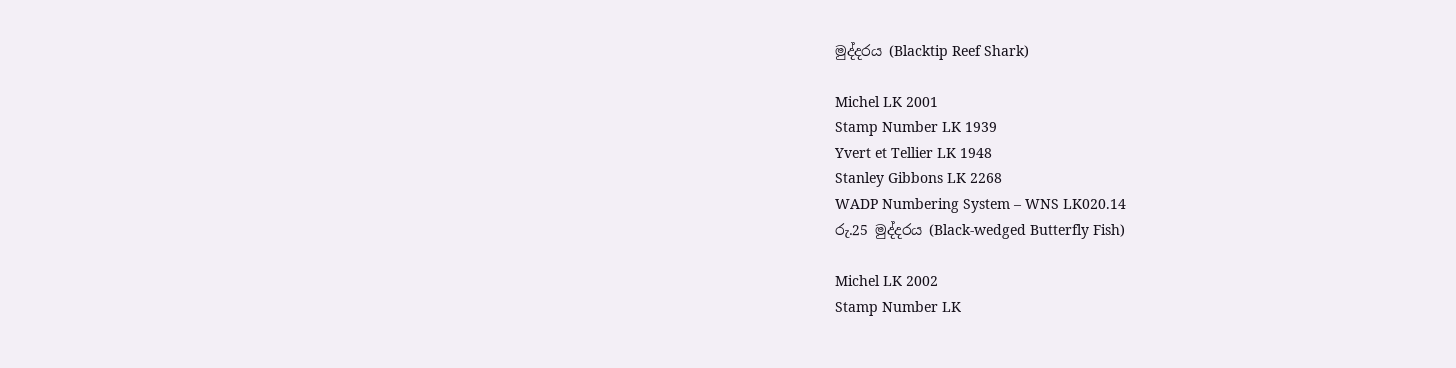මුද්දරය (Blacktip Reef Shark)

Michel LK 2001
Stamp Number LK 1939
Yvert et Tellier LK 1948
Stanley Gibbons LK 2268
WADP Numbering System – WNS LK020.14
රු.25 මුද්දරය (Black-wedged Butterfly Fish)

Michel LK 2002
Stamp Number LK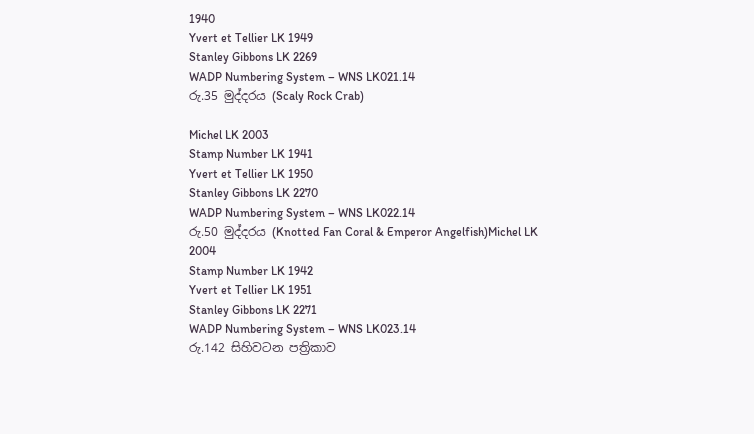1940
Yvert et Tellier LK 1949
Stanley Gibbons LK 2269
WADP Numbering System – WNS LK021.14
රු.35 මුද්දරය (Scaly Rock Crab)

Michel LK 2003
Stamp Number LK 1941
Yvert et Tellier LK 1950
Stanley Gibbons LK 2270
WADP Numbering System – WNS LK022.14
රු.50 මුද්දරය (Knotted Fan Coral & Emperor Angelfish)Michel LK 2004
Stamp Number LK 1942
Yvert et Tellier LK 1951
Stanley Gibbons LK 2271
WADP Numbering System – WNS LK023.14
රු.142 සිහිවටන පත්‍රිකාව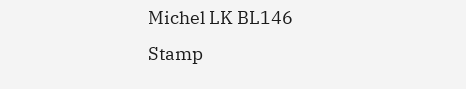Michel LK BL146
Stamp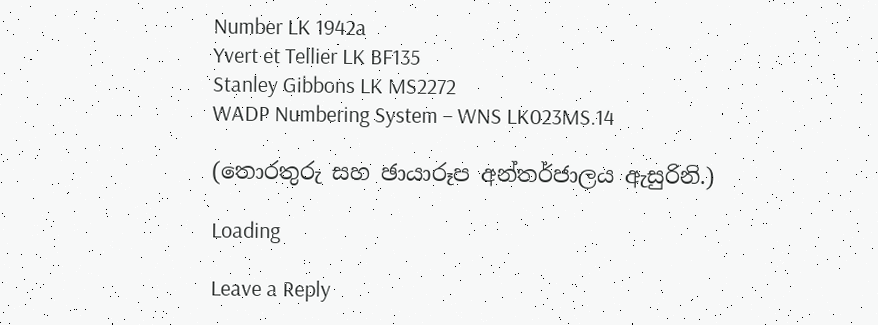Number LK 1942a
Yvert et Tellier LK BF135
Stanley Gibbons LK MS2272
WADP Numbering System – WNS LK023MS.14

(තොරතුරු සහ ඡායාරූප අන්තර්ජාලය ඇසුරිනි.)

Loading

Leave a Reply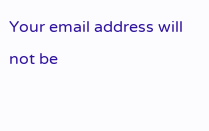Your email address will not be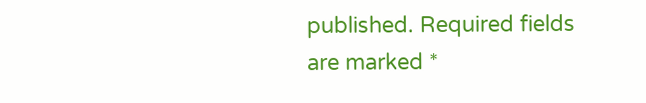published. Required fields are marked *